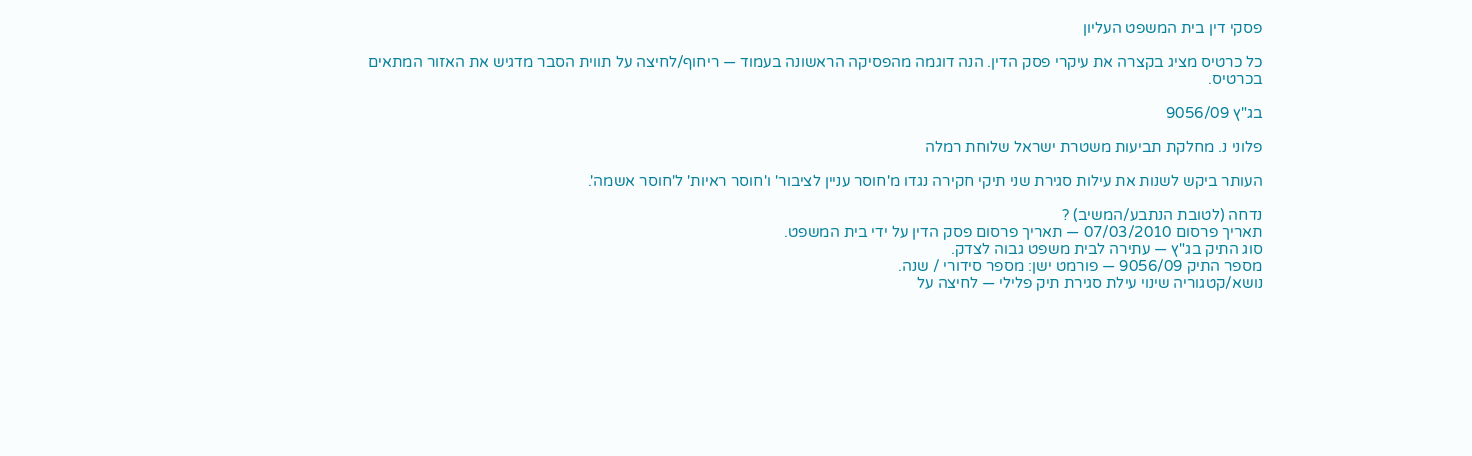פסקי דין בית המשפט העליון

כל כרטיס מציג בקצרה את עיקרי פסק הדין. הנה דוגמה מהפסיקה הראשונה בעמוד — ריחוף/לחיצה על תווית הסבר מדגיש את האזור המתאים בכרטיס.

בג"ץ 9056/09

פלוני נ. מחלקת תביעות משטרת ישראל שלוחת רמלה

העותר ביקש לשנות את עילות סגירת שני תיקי חקירה נגדו מ'חוסר עניין לציבור' ו'חוסר ראיות' ל'חוסר אשמה'.

נדחה (לטובת הנתבע/המשיב) ?
תאריך פרסום 07/03/2010 — תאריך פרסום פסק הדין על ידי בית המשפט.
סוג התיק בג"ץ — עתירה לבית משפט גבוה לצדק.
מספר התיק 9056/09 — פורמט ישן: מספר סידורי / שנה.
נושא/קטגוריה שינוי עילת סגירת תיק פלילי — לחיצה על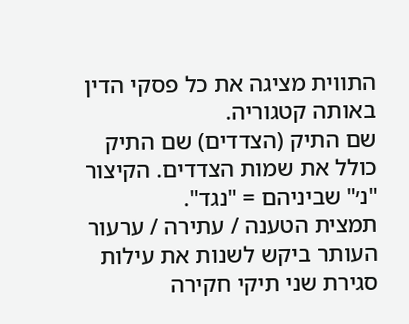התווית מציגה את כל פסקי הדין באותה קטגוריה.
שם התיק (הצדדים) שם התיק כולל את שמות הצדדים. הקיצור "נ׳" שביניהם = "נגד".
תמצית הטענה / עתירה / ערעור העותר ביקש לשנות את עילות סגירת שני תיקי חקירה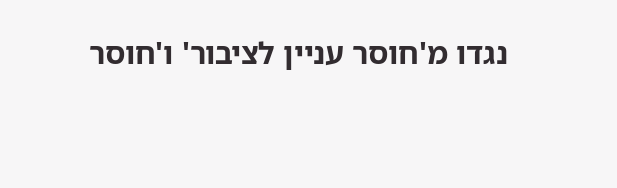נגדו מ'חוסר עניין לציבור' ו'חוסר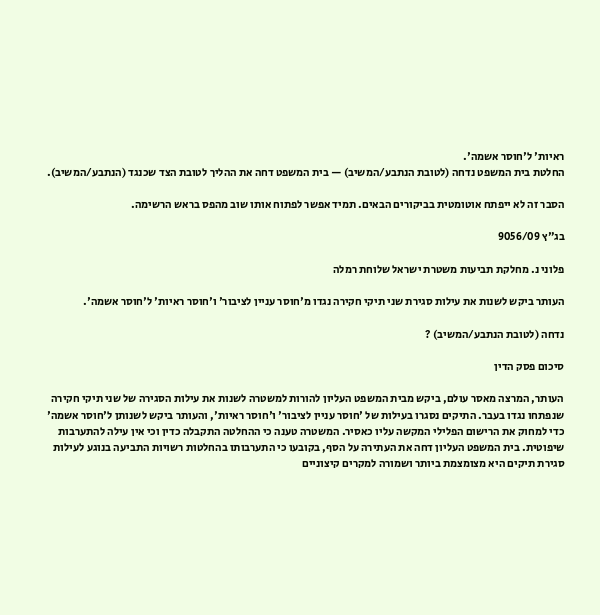ראיות' ל'חוסר אשמה'.
החלטת בית המשפט נדחה (לטובת הנתבע/המשיב) — בית המשפט דחה את ההליך לטובת הצד שכנגד (הנתבע/המשיב).

הסבר זה לא ייפתח אוטומטית בביקורים הבאים. תמיד אפשר לפתוח אותו שוב מהפס בראש הרשימה.

בג"ץ 9056/09

פלוני נ. מחלקת תביעות משטרת ישראל שלוחת רמלה

העותר ביקש לשנות את עילות סגירת שני תיקי חקירה נגדו מ'חוסר עניין לציבור' ו'חוסר ראיות' ל'חוסר אשמה'.

נדחה (לטובת הנתבע/המשיב) ?

סיכום פסק הדין

העותר, המרצה מאסר עולם, ביקש מבית המשפט העליון להורות למשטרה לשנות את עילות הסגירה של שני תיקי חקירה שנפתחו נגדו בעבר. התיקים נסגרו בעילות של 'חוסר עניין לציבור' ו'חוסר ראיות', והעותר ביקש לשנותן ל'חוסר אשמה' כדי למחוק את הרישום הפלילי המקשה עליו כאסיר. המשטרה טענה כי ההחלטה התקבלה כדין וכי אין עילה להתערבות שיפוטית. בית המשפט העליון דחה את העתירה על הסף, בקובעו כי התערבותו בהחלטות רשויות התביעה בנוגע לעילות סגירת תיקים היא מצומצמת ביותר ושמורה למקרים קיצוניים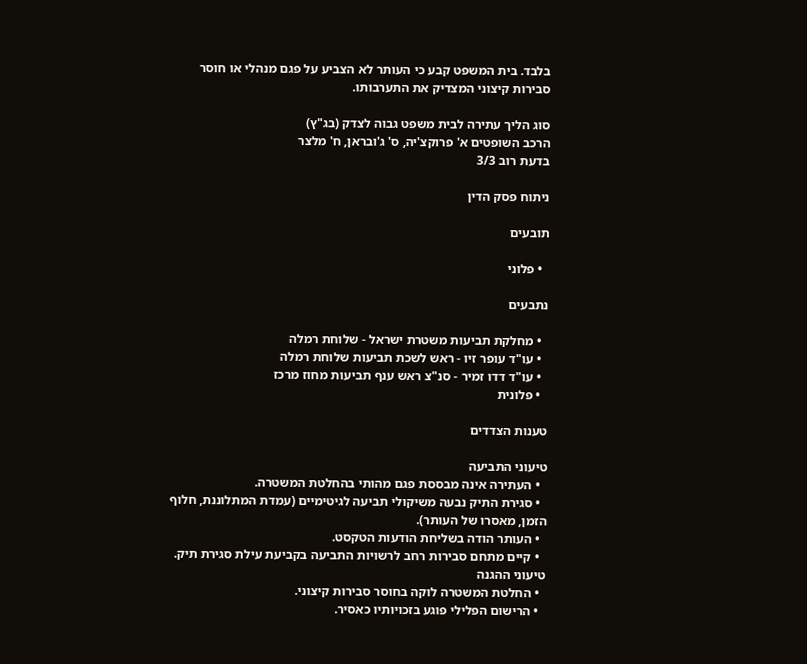בלבד. בית המשפט קבע כי העותר לא הצביע על פגם מנהלי או חוסר סבירות קיצוני המצדיק את התערבותו.

סוג הליך עתירה לבית משפט גבוה לצדק (בג"ץ)
הרכב השופטים א' פרוקצ'יה, ס' ג'ובראן, ח' מלצר
בדעת רוב 3/3

ניתוח פסק הדין

תובעים

  • פלוני

נתבעים

  • מחלקת תביעות משטרת ישראל - שלוחת רמלה
  • עו"ד עופר זיו - ראש לשכת תביעות שלוחת רמלה
  • עו"ד דדו זמיר - סנ"צ ראש ענף תביעות מחוז מרכז
  • פלונית

טענות הצדדים

טיעוני התביעה
  • העתירה אינה מבססת פגם מהותי בהחלטת המשטרה.
  • סגירת התיק נבעה משיקולי תביעה לגיטימיים (עמדת המתלוננת, חלוף הזמן, מאסרו של העותר).
  • העותר הודה בשליחת הודעות הטקסט.
  • קיים מתחם סבירות רחב לרשויות התביעה בקביעת עילת סגירת תיק.
טיעוני ההגנה
  • החלטת המשטרה לוקה בחוסר סבירות קיצוני.
  • הרישום הפלילי פוגע בזכויותיו כאסיר.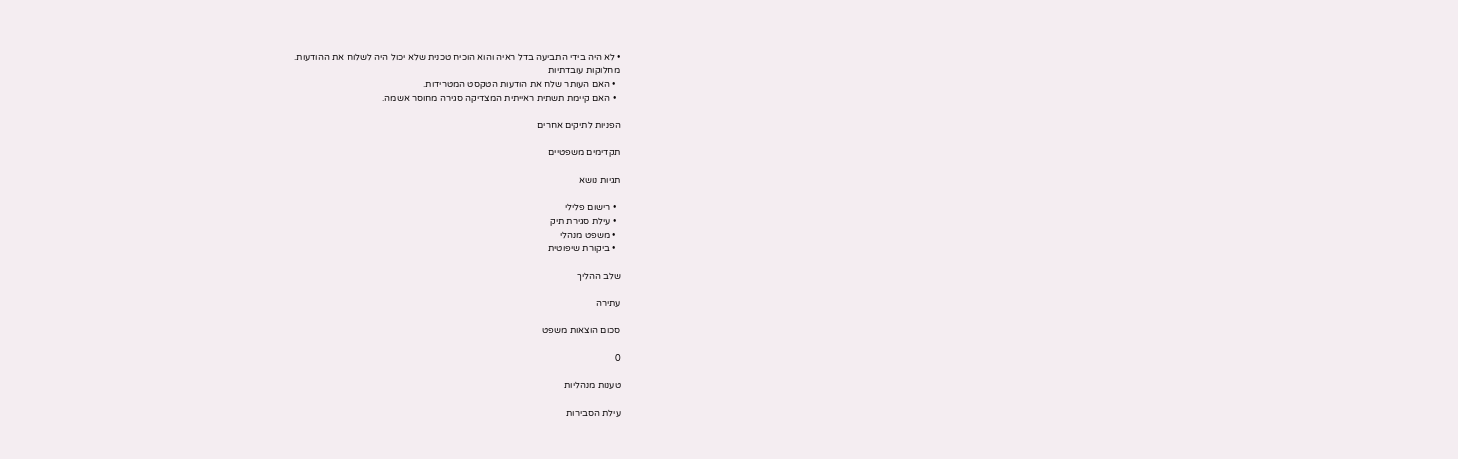• לא היה בידי התביעה בדל ראיה והוא הוכיח טכנית שלא יכול היה לשלוח את ההודעות.
מחלוקות עובדתיות
  • האם העותר שלח את הודעות הטקסט המטרידות.
  • האם קיימת תשתית ראייתית המצדיקה סגירה מחוסר אשמה.

הפניות לתיקים אחרים

תקדימים משפטיים

תגיות נושא

  • רישום פלילי
  • עילת סגירת תיק
  • משפט מנהלי
  • ביקורת שיפוטית

שלב ההליך

עתירה

סכום הוצאות משפט

0

טענות מנהליות

עילת הסבירות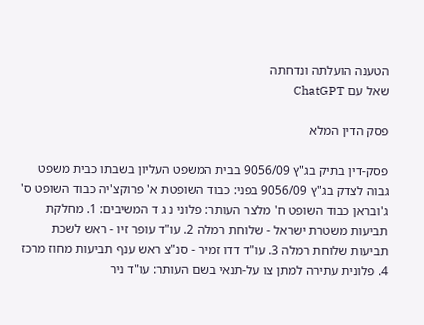הטענה הועלתה ונדחתה
שאל עם ChatGPT

פסק הדין המלא

פסק-דין בתיק בג"ץ 9056/09 בבית המשפט העליון בשבתו כבית משפט גבוה לצדק בג"ץ 9056/09 בפני: כבוד השופטת א' פרוקצ'יה כבוד השופט ס' ג'ובראן כבוד השופט ח' מלצר העותר: פלוני נ ג ד המשיבים: 1. מחלקת תביעות משטרת ישראל - שלוחת רמלה 2. עו"ד עופר זיו - ראש לשכת תביעות שלוחת רמלה 3. עו"ד דדו זמיר - סנ"צ ראש ענף תביעות מחוז מרכז 4. פלונית עתירה למתן צו על-תנאי בשם העותר: עו"ד ניר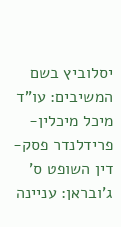יסלוביץ בשם המשיבים: עו"ד מיכל מיכלין-פרידלנדר פסק-דין השופט ס' ג'ובראן: עניינה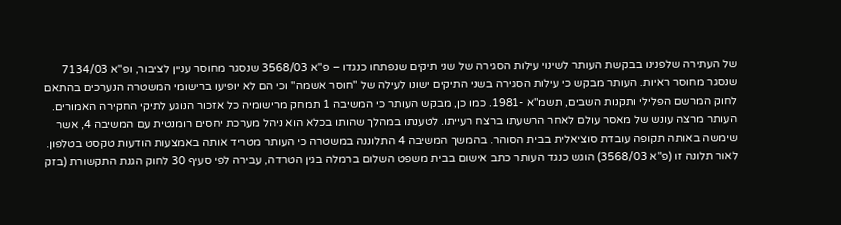של העתירה שלפנינו בבקשת העותר לשינוי עילות הסגירה של שני תיקים שנפתחו כנגדו – פ"א 3568/03 שנסגר מחוסר עניין לציבור, ופ"א 7134/03 שנסגר מחוסר ראיות. העותר מבקש כי עילות הסגירה בשני התיקים ישונו לעילה של "חוסר אשמה" וכי הם לא יופיעו ברישומי המשטרה הנערכים בהתאם לחוק המרשם הפלילי ותקנות השבים, תשמ"א -1981. כמו כן, מבקש העותר כי המשיבה 1 תמחק מרישומיה כל אזכור הנוגע לתיקי החקירה האמורים. העותר מרצה עונש של מאסר עולם לאחר הרשעתו ברצח רעייתו. לטענתו במהלך שהותו בכלא הוא ניהל מערכת יחסים רומנטית עם המשיבה 4, אשר שימשה באותה תקופה עובדת סוציאלית בבית הסוהר. בהמשך המשיבה 4 התלוננה במשטרה כי העותר מטריד אותה באמצעות הודעות טקסט בטלפון. לאור תלונה זו (פ"א 3568/03) הוגש כנגד העותר כתב אישום בבית משפט השלום ברמלה בגין הטרדה, עבירה לפי סעיף 30 לחוק הגנת התקשורת (בזק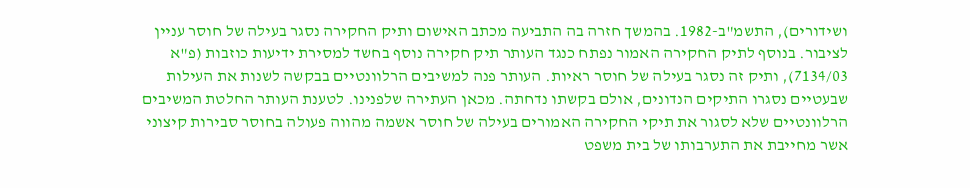ושידורים), התשמ"ב-1982. בהמשך חזרה בה התביעה מכתב האישום ותיק החקירה נסגר בעילה של חוסר עניין לציבור. בנוסף לתיק החקירה האמור נפתח כנגד העותר תיק חקירה נוסף בחשד למסירת ידיעות כוזבות (פ"א 7134/03), ותיק זה נסגר בעילה של חוסר ראיות. העותר פנה למשיבים הרלוונטיים בבקשה לשנות את העילות שבעטיים נסגרו התיקים הנדונים, אולם בקשתו נדחתה. מכאן העתירה שלפנינו. לטענת העותר החלטת המשיבים הרלוונטיים שלא לסגור את תיקי החקירה האמורים בעילה של חוסר אשמה מהווה פעולה בחוסר סבירות קיצוני אשר מחייבת את התערבותו של בית משפט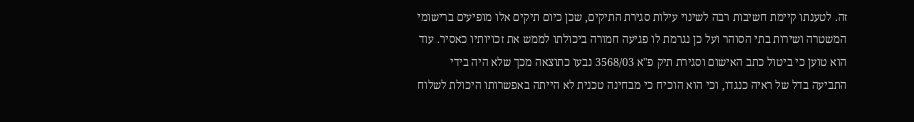זה. לטענתו קיימת חשיבות רבה לשינוי עילות סגירת התיקים, שכן כיום תיקים אלו מופיעים ברישומי המשטרה ושירות בתי הסוהר ועל כן נגרמת לו פגיעה חמורה ביכולתו לממש את זכויותיו כאסיר. עוד הוא טוען כי ביטול כתב האישום וסגירת תיק פ"א 3568/03 נבעו כתוצאה מכך שלא היה בידי התביעה בדל של ראיה כנגדו, וכי הוא הוכיח כי מבחינה טכנית לא הייתה באפשרותו היכולת לשלוח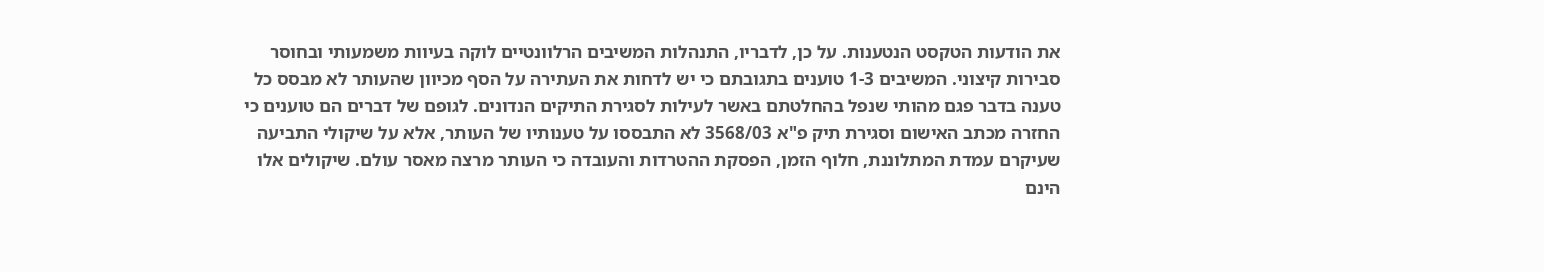את הודעות הטקסט הנטענות. על כן, לדבריו, התנהלות המשיבים הרלוונטיים לוקה בעיוות משמעותי ובחוסר סבירות קיצוני. המשיבים 1-3 טוענים בתגובתם כי יש לדחות את העתירה על הסף מכיוון שהעותר לא מבסס כל טענה בדבר פגם מהותי שנפל בהחלטתם באשר לעילות לסגירת התיקים הנדונים. לגופם של דברים הם טוענים כי החזרה מכתב האישום וסגירת תיק פ"א 3568/03 לא התבססו על טענותיו של העותר, אלא על שיקולי התביעה שעיקרם עמדת המתלוננת, חלוף הזמן, הפסקת ההטרדות והעובדה כי העותר מרצה מאסר עולם. שיקולים אלו הינם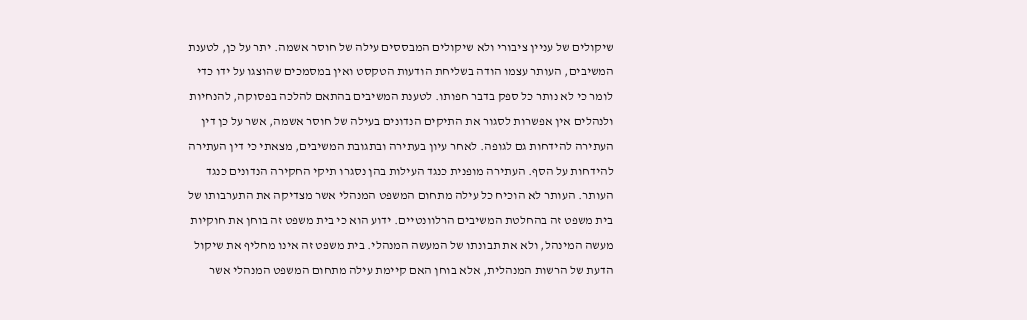שיקולים של עניין ציבורי ולא שיקולים המבססים עילה של חוסר אשמה. יתר על כן, לטענת המשיבים, העותר עצמו הודה בשליחת הודעות הטקסט ואין במסמכים שהוצגו על ידו כדי לומר כי לא נותר כל ספק בדבר חפותו. לטענת המשיבים בהתאם להלכה בפסוקה, להנחיות ולנהלים אין אפשרות לסגור את התיקים הנדונים בעילה של חוסר אשמה, אשר על כן דין העתירה להידחות גם לגופה. לאחר עיון בעתירה ובתגובת המשיבים, מצאתי כי דין העתירה להידחות על הסף. העתירה מופנית כנגד העילות בהן נסגרו תיקי החקירה הנדונים כנגד העותר. העותר לא הוכיח כל עילה מתחום המשפט המנהלי אשר מצדיקה את התערבותו של בית משפט זה בהחלטת המשיבים הרלוונטיים. ידוע הוא כי בית משפט זה בוחן את חוקיות מעשה המינהל, ולא את תבונתו של המעשה המנהלי. בית משפט זה אינו מחליף את שיקול הדעת של הרשות המנהלית, אלא בוחן האם קיימת עילה מתחום המשפט המנהלי אשר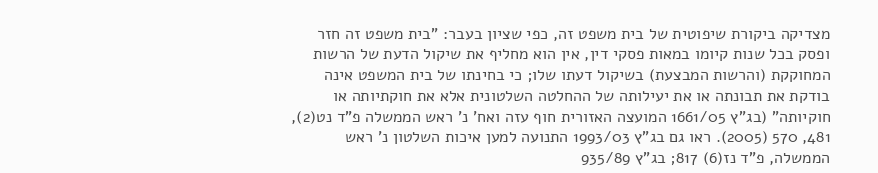מצדיקה ביקורת שיפוטית של בית משפט זה, כפי שציון בעבר: "בית משפט זה חזר ופסק בכל שנות קיומו במאות פסקי דין, אין הוא מחליף את שיקול הדעת של הרשות המחוקקת (והרשות המבצעת) בשיקול דעתו שלו; כי בחינתו של בית המשפט אינה בודקת את תבונתה או את יעילותה של ההחלטה השלטונית אלא את חוקתיותה או חוקיותה" (בג"ץ 1661/05 המועצה האזורית חוף עזה ואח' נ' ראש הממשלה פ"ד נט(2), 481, 570 (2005). ראו גם בג"ץ 1993/03 התנועה למען איכות השלטון נ' ראש הממשלה, פ"ד נז(6) 817; בג"ץ 935/89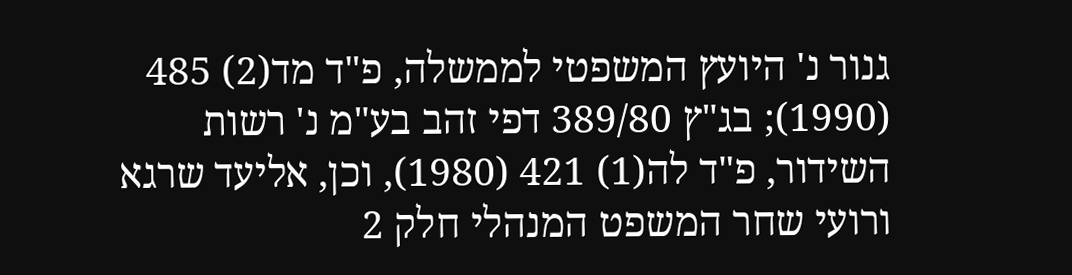גנור נ' היועץ המשפטי לממשלה, פ"ד מד(2) 485 (1990); בג"ץ 389/80 דפי זהב בע"מ נ' רשות השידור, פ"ד לה(1) 421 (1980), וכן, אליעד שרגא ורועי שחר המשפט המנהלי חלק 2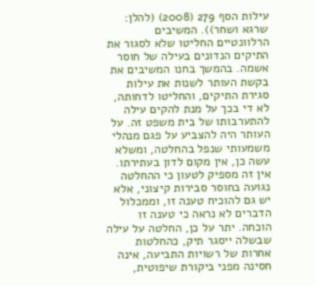עילות הסף 279 (2008) (להלן: שרגא ושחר)). המשיבים הרלוונטיים החליטו שלא לסגור את התיקים הנדונים בעילה של חוסר אשמה. בהמשך בחנו המשיבים את בקשת העותר לשנות את עילות סגירת התיקים, והחליטו לדחותה, לא די בכך על מנת להקים עילה להתערבותו של בית משפט זה. על העותר היה להצביע על פגם מנהלי משמעותי שנפל בהחלטה, ומשלא עשה כן, אין מקום לדון בעתירתו. אין זה מספיק לטעון כי ההחלטה נגועה בחוסר סבירות קיצוני, אלא יש גם להוכיח טענה זו, וממכלול הדברים לא נראה כי טענה זו הוכחה. יתר על כן, החלטה על עילה שבשלה ייסגר תיק, כהחלטות אחרות של רשויות התביעה, אינה חסינה מפני ביקורת שיפוטית,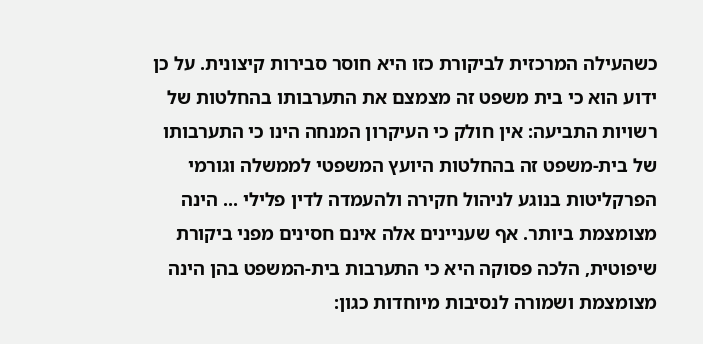כשהעילה המרכזית לביקורת כזו היא חוסר סבירות קיצונית. על כן ידוע הוא כי בית משפט זה מצמצם את התערבותו בהחלטות של רשויות התביעה: אין חולק כי העיקרון המנחה הינו כי התערבותו של בית-משפט זה בהחלטות היועץ המשפטי לממשלה וגורמי הפרקליטות בנוגע לניהול חקירה ולהעמדה לדין פלילי ... הינה מצומצמת ביותר. אף שעניינים אלה אינם חסינים מפני ביקורת שיפוטית, הלכה פסוקה היא כי התערבות בית-המשפט בהן הינה מצומצמת ושמורה לנסיבות מיוחדות כגון: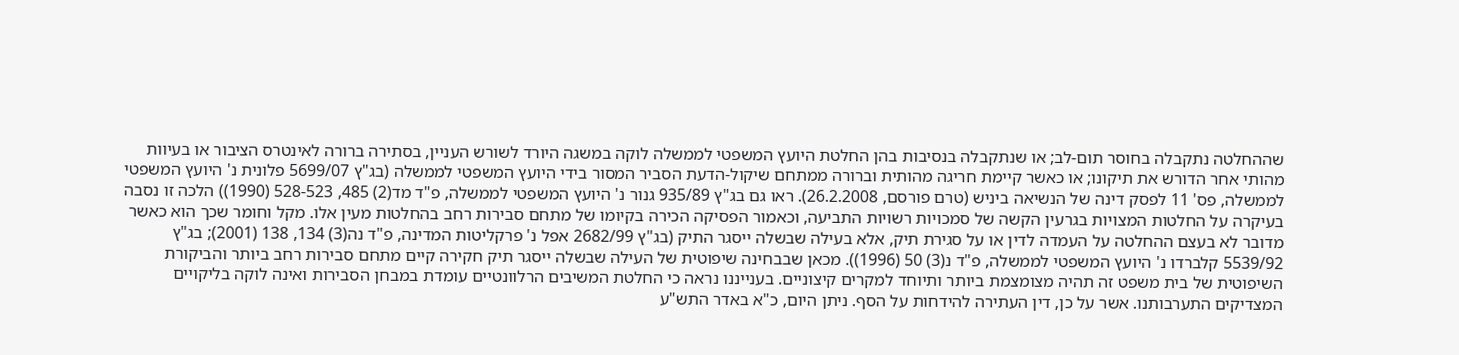שההחלטה נתקבלה בחוסר תום-לב; או שנתקבלה בנסיבות בהן החלטת היועץ המשפטי לממשלה לוקה במשגה היורד לשורש העניין, בסתירה ברורה לאינטרס הציבור או בעיוות מהותי אחר הדורש את תיקונו; או כאשר קיימת חריגה מהותית וברורה ממתחם שיקול-הדעת הסביר המסור בידי היועץ המשפטי לממשלה (בג"ץ 5699/07 פלונית נ' היועץ המשפטי לממשלה, פס' 11 לפסק דינה של הנשיאה ביניש (טרם פורסם, 26.2.2008). ראו גם בג"ץ 935/89 גנור נ' היועץ המשפטי לממשלה, פ"ד מד(2) 485, 528-523 (1990)) הלכה זו נסבה בעיקרה על החלטות המצויות בגרעין הקשה של סמכויות רשויות התביעה, וכאמור הפסיקה הכירה בקיומו של מתחם סבירות רחב בהחלטות מעין אלו. מקל וחומר שכך הוא כאשר מדובר לא בעצם ההחלטה על העמדה לדין או על סגירת תיק, אלא בעילה שבשלה ייסגר התיק (בג"ץ 2682/99 אפל נ' פרקליטות המדינה, פ"ד נה(3) 134, 138 (2001); בג"ץ 5539/92 קלברדו נ' היועץ המשפטי לממשלה, פ"ד נ(3) 50 (1996)). מכאן שבבחינה שיפוטית של העילה שבשלה ייסגר תיק חקירה קיים מתחם סבירות רחב ביותר והביקורת השיפוטית של בית משפט זה תהיה מצומצמת ביותר ותיוחד למקרים קיצוניים. בענייננו נראה כי החלטת המשיבים הרלוונטיים עומדת במבחן הסבירות ואינה לוקה בליקויים המצדיקים התערבותנו. אשר על כן, דין העתירה להידחות על הסף. ניתן היום, כ"א באדר התש"ע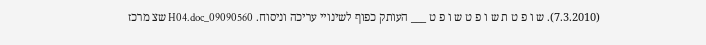(7.3.2010). ש ו פ ט ת ש ו פ ט ש ו פ ט ___ העותק כפוף לשינויי עריכה וניסוח. 09090560_H04.doc שצ מרכז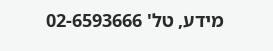מידע, טל' 02-6593666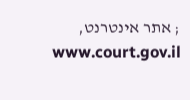; אתר אינטרנט, www.court.gov.il